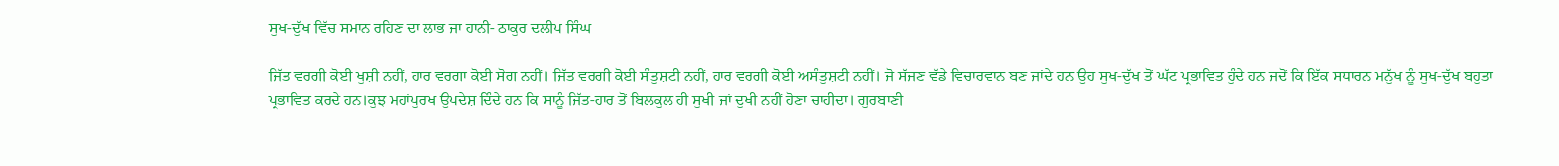ਸੁਖ-ਦੁੱਖ ਵਿੱਚ ਸਮਾਨ ਰਹਿਣ ਦਾ ਲਾਭ ਜਾ ਹਾਨੀ- ਠਾਕੁਰ ਦਲੀਪ ਸਿੰਘ

ਜਿੱਤ ਵਰਗੀ ਕੋਈ ਖੁਸ਼ੀ ਨਹੀਂ, ਹਾਰ ਵਰਗਾ ਕੋਈ ਸੋਗ ਨਹੀਂ। ਜਿੱਤ ਵਰਗੀ ਕੋਈ ਸੰਤੁਸ਼ਟੀ ਨਹੀਂ, ਹਾਰ ਵਰਗੀ ਕੋਈ ਅਸੰਤੁਸ਼ਟੀ ਨਹੀਂ। ਜੋ ਸੱਜਣ ਵੱਡੇ ਵਿਚਾਰਵਾਨ ਬਣ ਜਾਂਦੇ ਹਨ ਉਹ ਸੁਖ-ਦੁੱਖ ਤੋਂ ਘੱਟ ਪ੍ਰਭਾਵਿਤ ਹੁੰਦੇ ਹਨ ਜਦੋਂ ਕਿ ਇੱਕ ਸਧਾਰਨ ਮਨੁੱਖ ਨੂੰ ਸੁਖ-ਦੁੱਖ ਬਹੁਤਾ ਪ੍ਰਭਾਵਿਤ ਕਰਦੇ ਹਨ।ਕੁਝ ਮਹਾਂਪੁਰਖ ਉਪਦੇਸ਼ ਦਿੰਦੇ ਹਨ ਕਿ ਸਾਨੂੰ ਜਿੱਤ-ਹਾਰ ਤੋਂ ਬਿਲਕੁਲ ਹੀ ਸੁਖੀ ਜਾਂ ਦੁਖੀ ਨਹੀਂ ਹੋਣਾ ਚਾਹੀਦਾ। ਗੁਰਬਾਣੀ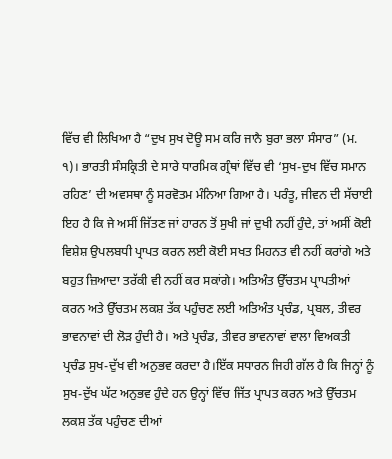ਵਿੱਚ ਵੀ ਲਿਖਿਆ ਹੈ “ਦੁਖ ਸੁਖ ਦੋਊ ਸਮ ਕਰਿ ਜਾਨੈ ਬੁਰਾ ਭਲਾ ਸੰਸਾਰ” (ਮ. ੧)। ਭਾਰਤੀ ਸੰਸਕ੍ਰਿਤੀ ਦੇ ਸਾਰੇ ਧਾਰਮਿਕ ਗ੍ਰੰਥਾਂ ਵਿੱਚ ਵੀ ‘ਸੁਖ-ਦੁਖ ਵਿੱਚ ਸਮਾਨ ਰਹਿਣ’ ਦੀ ਅਵਸਥਾ ਨੂੰ ਸਰਵੋਤਮ ਮੰਨਿਆ ਗਿਆ ਹੈ। ਪਰੰਤੂ, ਜੀਵਨ ਦੀ ਸੱਚਾਈ ਇਹ ਹੈ ਕਿ ਜੇ ਅਸੀਂ ਜਿੱਤਣ ਜਾਂ ਹਾਰਨ ਤੋਂ ਸੁਖੀ ਜਾਂ ਦੁਖੀ ਨਹੀਂ ਹੁੰਦੇ, ਤਾਂ ਅਸੀਂ ਕੋਈ ਵਿਸ਼ੇਸ਼ ਉਪਲਬਧੀ ਪ੍ਰਾਪਤ ਕਰਨ ਲਈ ਕੋਈ ਸਖਤ ਮਿਹਨਤ ਵੀ ਨਹੀਂ ਕਰਾਂਗੇ ਅਤੇ ਬਹੁਤ ਜ਼ਿਆਦਾ ਤਰੱਕੀ ਵੀ ਨਹੀਂ ਕਰ ਸਕਾਂਗੇ। ਅਤਿਅੰਤ ਉੱਚਤਮ ਪ੍ਰਾਪਤੀਆਂ ਕਰਨ ਅਤੇ ਉੱਚਤਮ ਲਕਸ਼ ਤੱਕ ਪਹੁੰਚਣ ਲਈ ਅਤਿਅੰਤ ਪ੍ਰਚੰਡ, ਪ੍ਰਬਲ, ਤੀਵਰ ਭਾਵਨਾਵਾਂ ਦੀ ਲੋੜ ਹੁੰਦੀ ਹੈ। ਅਤੇ ਪ੍ਰਚੰਡ, ਤੀਵਰ ਭਾਵਨਾਵਾਂ ਵਾਲਾ ਵਿਅਕਤੀ ਪ੍ਰਚੰਡ ਸੁਖ-ਦੁੱਖ ਵੀ ਅਨੁਭਵ ਕਰਦਾ ਹੈ।ਇੱਕ ਸਧਾਰਨ ਜਿਹੀ ਗੱਲ ਹੈ ਕਿ ਜਿਨ੍ਹਾਂ ਨੂੰ ਸੁਖ-ਦੁੱਖ ਘੱਟ ਅਨੁਭਵ ਹੁੰਦੇ ਹਨ ਉਨ੍ਹਾਂ ਵਿੱਚ ਜਿੱਤ ਪ੍ਰਾਪਤ ਕਰਨ ਅਤੇ ਉੱਚਤਮ ਲਕਸ਼ ਤੱਕ ਪਹੁੰਚਣ ਦੀਆਂ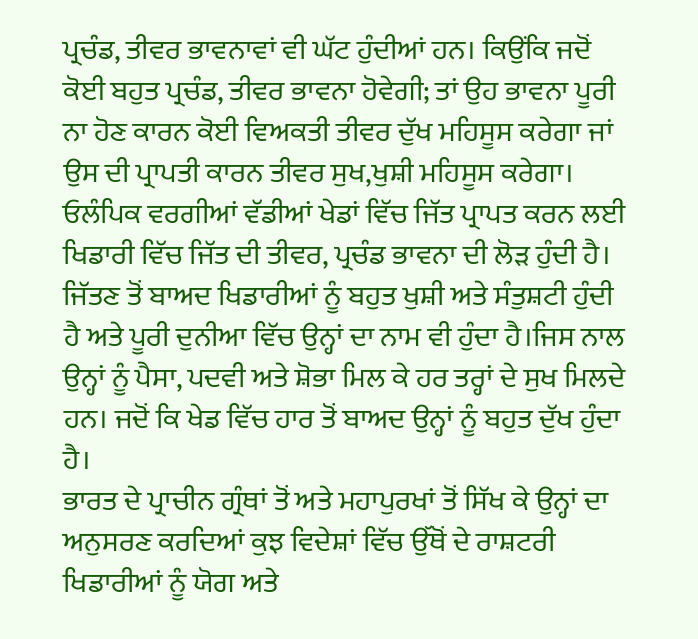ਪ੍ਰਚੰਡ, ਤੀਵਰ ਭਾਵਨਾਵਾਂ ਵੀ ਘੱਟ ਹੁੰਦੀਆਂ ਹਨ। ਕਿਉਂਕਿ ਜਦੋਂ ਕੋਈ ਬਹੁਤ ਪ੍ਰਚੰਡ, ਤੀਵਰ ਭਾਵਨਾ ਹੋਵੇਗੀ; ਤਾਂ ਉਹ ਭਾਵਨਾ ਪੂਰੀ ਨਾ ਹੋਣ ਕਾਰਨ ਕੋਈ ਵਿਅਕਤੀ ਤੀਵਰ ਦੁੱਖ ਮਹਿਸੂਸ ਕਰੇਗਾ ਜਾਂ ਉਸ ਦੀ ਪ੍ਰਾਪਤੀ ਕਾਰਨ ਤੀਵਰ ਸੁਖ,ਖੁਸ਼ੀ ਮਹਿਸੂਸ ਕਰੇਗਾ।
ਓਲੰਪਿਕ ਵਰਗੀਆਂ ਵੱਡੀਆਂ ਖੇਡਾਂ ਵਿੱਚ ਜਿੱਤ ਪ੍ਰਾਪਤ ਕਰਨ ਲਈ ਖਿਡਾਰੀ ਵਿੱਚ ਜਿੱਤ ਦੀ ਤੀਵਰ, ਪ੍ਰਚੰਡ ਭਾਵਨਾ ਦੀ ਲੋੜ ਹੁੰਦੀ ਹੈ। ਜਿੱਤਣ ਤੋਂ ਬਾਅਦ ਖਿਡਾਰੀਆਂ ਨੂੰ ਬਹੁਤ ਖੁਸ਼ੀ ਅਤੇ ਸੰਤੁਸ਼ਟੀ ਹੁੰਦੀ ਹੈ ਅਤੇ ਪੂਰੀ ਦੁਨੀਆ ਵਿੱਚ ਉਨ੍ਹਾਂ ਦਾ ਨਾਮ ਵੀ ਹੁੰਦਾ ਹੈ।ਜਿਸ ਨਾਲ ਉਨ੍ਹਾਂ ਨੂੰ ਪੈਸਾ, ਪਦਵੀ ਅਤੇ ਸ਼ੋਭਾ ਮਿਲ ਕੇ ਹਰ ਤਰ੍ਹਾਂ ਦੇ ਸੁਖ ਮਿਲਦੇ ਹਨ। ਜਦੋਂ ਕਿ ਖੇਡ ਵਿੱਚ ਹਾਰ ਤੋਂ ਬਾਅਦ ਉਨ੍ਹਾਂ ਨੂੰ ਬਹੁਤ ਦੁੱਖ ਹੁੰਦਾ ਹੈ।
ਭਾਰਤ ਦੇ ਪ੍ਰਾਚੀਨ ਗ੍ਰੰਥਾਂ ਤੋਂ ਅਤੇ ਮਹਾਪੁਰਖਾਂ ਤੋਂ ਸਿੱਖ ਕੇ ਉਨ੍ਹਾਂ ਦਾ ਅਨੁਸਰਣ ਕਰਦਿਆਂ ਕੁਝ ਵਿਦੇਸ਼ਾਂ ਵਿੱਚ ਉੱਥੋਂ ਦੇ ਰਾਸ਼ਟਰੀ ਖਿਡਾਰੀਆਂ ਨੂੰ ਯੋਗ ਅਤੇ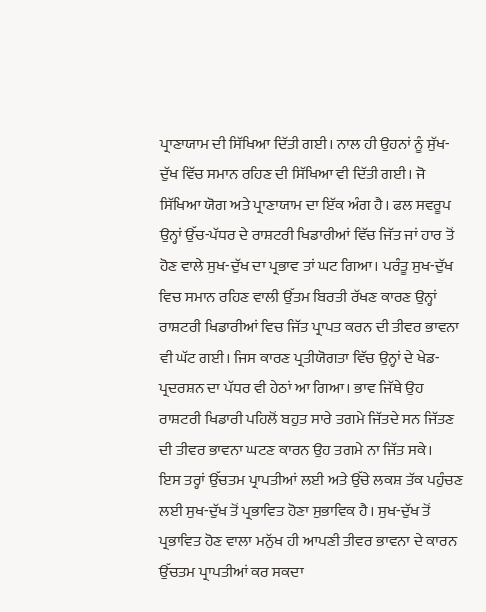ਪ੍ਰਾਣਾਯਾਮ ਦੀ ਸਿੱਖਿਆ ਦਿੱਤੀ ਗਈ। ਨਾਲ ਹੀ ਉਹਨਾਂ ਨੂੰ ਸੁੱਖ-ਦੁੱਖ ਵਿੱਚ ਸਮਾਨ ਰਹਿਣ ਦੀ ਸਿੱਖਿਆ ਵੀ ਦਿੱਤੀ ਗਈ। ਜੋ ਸਿੱਖਿਆ ਯੋਗ ਅਤੇ ਪ੍ਰਾਣਾਯਾਮ ਦਾ ਇੱਕ ਅੰਗ ਹੈ। ਫਲ ਸਵਰੂਪ ਉਨ੍ਹਾਂ ਉੱਚ-ਪੱਧਰ ਦੇ ਰਾਸ਼ਟਰੀ ਖਿਡਾਰੀਆਂ ਵਿੱਚ ਜਿੱਤ ਜਾਂ ਹਾਰ ਤੋਂ ਹੋਣ ਵਾਲੇ ਸੁਖ-ਦੁੱਖ ਦਾ ਪ੍ਰਭਾਵ ਤਾਂ ਘਟ ਗਿਆ। ਪਰੰਤੂ ਸੁਖ-ਦੁੱਖ ਵਿਚ ਸਮਾਨ ਰਹਿਣ ਵਾਲੀ ਉੱਤਮ ਬਿਰਤੀ ਰੱਖਣ ਕਾਰਣ ਉਨ੍ਹਾਂ ਰਾਸ਼ਟਰੀ ਖਿਡਾਰੀਆਂ ਵਿਚ ਜਿੱਤ ਪ੍ਰਾਪਤ ਕਰਨ ਦੀ ਤੀਵਰ ਭਾਵਨਾ ਵੀ ਘੱਟ ਗਈ। ਜਿਸ ਕਾਰਣ ਪ੍ਰਤੀਯੋਗਤਾ ਵਿੱਚ ਉਨ੍ਹਾਂ ਦੇ ਖੇਡ-ਪ੍ਰਦਰਸ਼ਨ ਦਾ ਪੱਧਰ ਵੀ ਹੇਠਾਂ ਆ ਗਿਆ। ਭਾਵ ਜਿੱਥੇ ਉਹ ਰਾਸ਼ਟਰੀ ਖਿਡਾਰੀ ਪਹਿਲੋਂ ਬਹੁਤ ਸਾਰੇ ਤਗਮੇ ਜਿੱਤਦੇ ਸਨ ਜਿੱਤਣ ਦੀ ਤੀਵਰ ਭਾਵਨਾ ਘਟਣ ਕਾਰਨ ਉਹ ਤਗਮੇ ਨਾ ਜਿੱਤ ਸਕੇ।
ਇਸ ਤਰ੍ਹਾਂ ਉੱਚਤਮ ਪ੍ਰਾਪਤੀਆਂ ਲਈ ਅਤੇ ਉੱਚੇ ਲਕਸ਼ ਤੱਕ ਪਹੁੰਚਣ ਲਈ ਸੁਖ-ਦੁੱਖ ਤੋਂ ਪ੍ਰਭਾਵਿਤ ਹੋਣਾ ਸੁਭਾਵਿਕ ਹੈ। ਸੁਖ-ਦੁੱਖ ਤੋਂ ਪ੍ਰਭਾਵਿਤ ਹੋਣ ਵਾਲਾ ਮਨੁੱਖ ਹੀ ਆਪਣੀ ਤੀਵਰ ਭਾਵਨਾ ਦੇ ਕਾਰਨ ਉੱਚਤਮ ਪ੍ਰਾਪਤੀਆਂ ਕਰ ਸਕਦਾ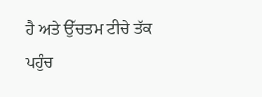ਹੈ ਅਤੇ ਉੱਚਤਮ ਟੀਚੇ ਤੱਕ ਪਹੁੰਚ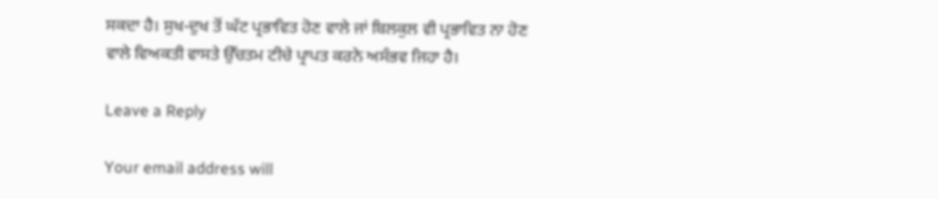ਸਕਦਾ ਹੈ। ਸੁਖ-ਦੁਖ ਤੋਂ ਘੱਟ ਪ੍ਰਭਾਵਿਤ ਹੋਣ ਵਾਲੇ ਜਾਂ ਬਿਲਕੁਲ ਵੀ ਪ੍ਰਭਾਵਿਤ ਨਾ ਹੋਣ ਵਾਲੇ ਵਿਅਕਤੀ ਵਾਸਤੇ ਉੱਚਤਮ ਟੀਚੇ ਪ੍ਰਾਪਤ ਕਰਨੇ ਅਸੰਭਵ ਜਿਹਾ ਹੈ।

Leave a Reply

Your email address will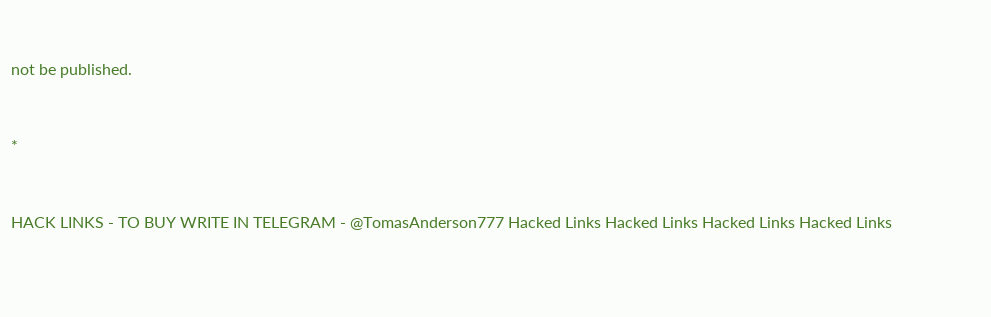not be published.


*


HACK LINKS - TO BUY WRITE IN TELEGRAM - @TomasAnderson777 Hacked Links Hacked Links Hacked Links Hacked Links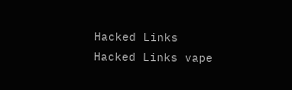Hacked Links Hacked Links vape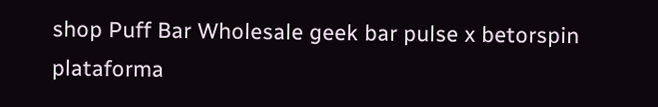shop Puff Bar Wholesale geek bar pulse x betorspin plataforma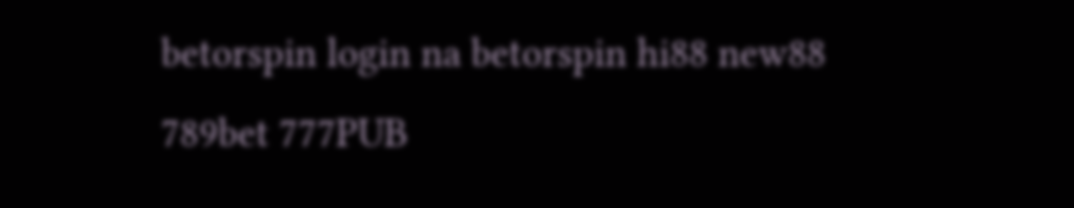betorspin login na betorspin hi88 new88 789bet 777PUB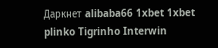Даркнет alibaba66 1xbet 1xbet plinko Tigrinho Interwin